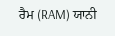ਰੈਮ (RAM) ਯਾਨੀ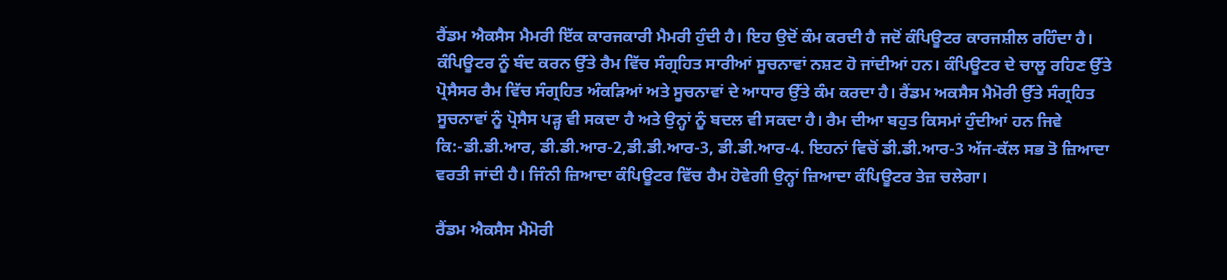ਰੈਂਡਮ ਐਕਸੈਸ ਮੈਮਰੀ ਇੱਕ ਕਾਰਜਕਾਰੀ ਮੈਮਰੀ ਹੁੰਦੀ ਹੈ। ਇਹ ਉਦੋਂ ਕੰਮ ਕਰਦੀ ਹੈ ਜਦੋਂ ਕੰਪਿਊਟਰ ਕਾਰਜਸ਼ੀਲ ਰਹਿੰਦਾ ਹੈ। ਕੰਪਿਊਟਰ ਨੂੰ ਬੰਦ ਕਰਨ ਉੱਤੇ ਰੈਮ ਵਿੱਚ ਸੰਗ੍ਰਹਿਤ ਸਾਰੀਆਂ ਸੂਚਨਾਵਾਂ ਨਸ਼ਟ ਹੋ ਜਾਂਦੀਆਂ ਹਨ। ਕੰਪਿਊਟਰ ਦੇ ਚਾਲੂ ਰਹਿਣ ਉੱਤੇ ਪ੍ਰੋਸੈਸਰ ਰੈਮ ਵਿੱਚ ਸੰਗ੍ਰਹਿਤ ਅੰਕੜਿਆਂ ਅਤੇ ਸੂਚਨਾਵਾਂ ਦੇ ਆਧਾਰ ਉੱਤੇ ਕੰਮ ਕਰਦਾ ਹੈ। ਰੈਂਡਮ ਅਕਸੈਸ ਮੈਮੋਰੀ ਉੱਤੇ ਸੰਗ੍ਰਹਿਤ ਸੂਚਨਾਵਾਂ ਨੂੰ ਪ੍ਰੋਸੈਸ ਪੜ੍ਹ ਵੀ ਸਕਦਾ ਹੈ ਅਤੇ ਉਨ੍ਹਾਂ ਨੂੰ ਬਦਲ ਵੀ ਸਕਦਾ ਹੈ। ਰੈਮ ਦੀਆ ਬਹੁਤ ਕਿਸਮਾਂ ਹੁੰਦੀਆਂ ਹਨ ਜਿਵੇ ਕਿ:-ਡੀ.ਡੀ.ਆਰ, ਡੀ.ਡੀ.ਆਰ-2,ਡੀ.ਡੀ.ਆਰ-3, ਡੀ.ਡੀ.ਆਰ-4. ਇਹਨਾਂ ਵਿਚੋਂ ਡੀ.ਡੀ.ਆਰ-3 ਅੱਜ-ਕੱਲ ਸਭ ਤੋ ਜ਼ਿਆਦਾ ਵਰਤੀ ਜਾਂਦੀ ਹੈ। ਜਿੰਨੀ ਜ਼ਿਆਦਾ ਕੰਪਿਊਟਰ ਵਿੱਚ ਰੈਮ ਹੋਵੇਗੀ ਉਨ੍ਹਾਂ ਜ਼ਿਆਦਾ ਕੰਪਿਊਟਰ ਤੇਜ਼ ਚਲੇਗਾ।

ਰੈਂਡਮ ਐਕਸੈਸ ਮੈਮੋਰੀ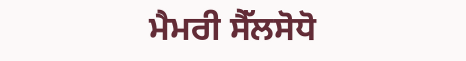ਮੈਮਰੀ ਸੈੱਲਸੋਧੋ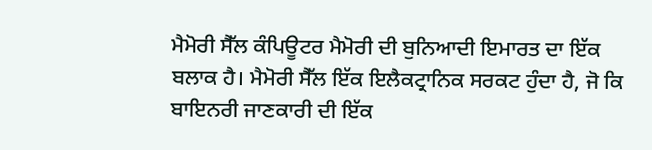ਮੈਮੋਰੀ ਸੈੱਲ ਕੰਪਿਊਟਰ ਮੈਮੋਰੀ ਦੀ ਬੁਨਿਆਦੀ ਇਮਾਰਤ ਦਾ ਇੱਕ ਬਲਾਕ ਹੈ। ਮੈਮੋਰੀ ਸੈੱਲ ਇੱਕ ਇਲੈਕਟ੍ਰਾਨਿਕ ਸਰਕਟ ਹੁੰਦਾ ਹੈ, ਜੋ ਕਿ ਬਾਇਨਰੀ ਜਾਣਕਾਰੀ ਦੀ ਇੱਕ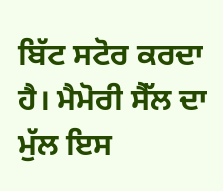ਬਿੱਟ ਸਟੋਰ ਕਰਦਾ ਹੈ। ਮੈਮੋਰੀ ਸੈੱਲ ਦਾ ਮੁੱਲ ਇਸ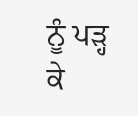ਨੂੰ ਪੜ੍ਹ ਕੇ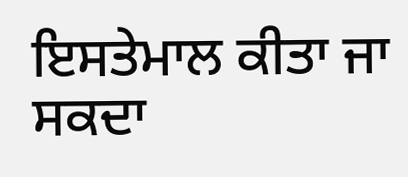ਇਸਤੇਮਾਲ ਕੀਤਾ ਜਾ ਸਕਦਾ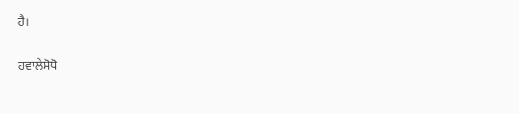ਹੈ।

ਹਵਾਲੇਸੋਧੋ